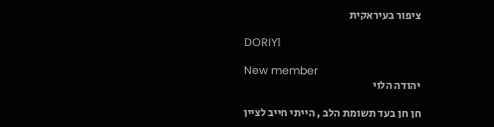ציפור בעיראקית

DORIY1

New member
יהודה הלוי

חן חן בעד תשומת הלב , הייתי חייב לציין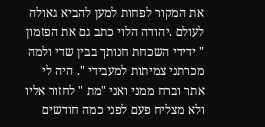את המקור לפחות למען להביא גאולה לעולם .יהודה הלוי כתב גם את הפזמון " ידידי השכחת חנותך בבין שדי ולמה מכרתני צמיתות למעבידי ". היה לי אתר וברח ממני ואני "מת " לחזור אליו ולא מצליח פעם לפני כמה חודשים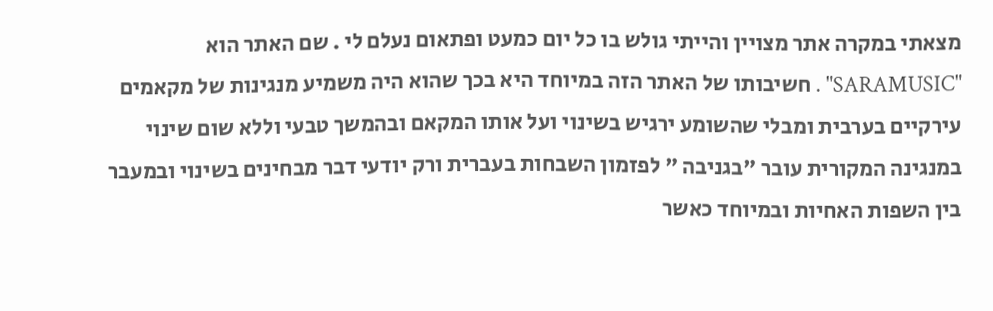מצאתי במקרה אתר מצויין והייתי גולש בו כל יום כמעט ופתאום נעלם לי . שם האתר הוא "SARAMUSIC" . חשיבותו של האתר הזה במיוחד היא בכך שהוא היה משמיע מנגינות של מקאמים עירקיים בערבית ומבלי שהשומע ירגיש בשינוי ועל אותו המקאם ובהמשך טבעי וללא שום שינוי במנגינה המקורית עובר "בגניבה " לפזמון השבחות בעברית ורק יודעי דבר מבחינים בשינוי ובמעבר בין השפות האחיות ובמיוחד כאשר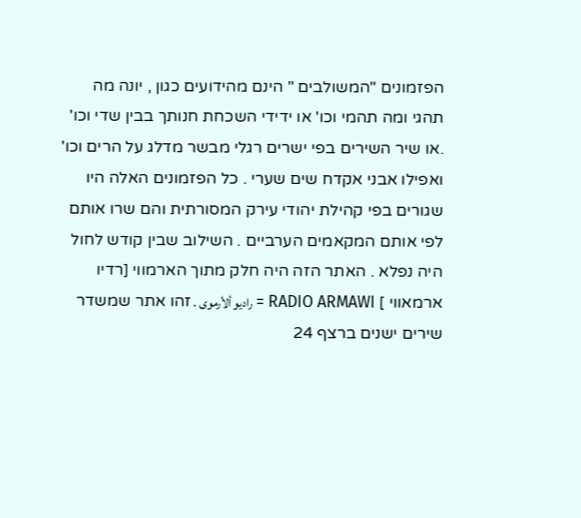הפזמונים "המשולבים " הינם מהידועים כגון , יונה מה תהגי ומה תהמי וכו' או ידידי השכחת חנותך בבין שדי וכו' .או שיר השירים בפי ישרים רגלי מבשר מדלג על הרים וכו' ואפילו אבני אקדח שים שערי . כל הפזמונים האלה היו שגורים בפי קהילת יהודי עירק המסורתית והם שרו אותם לפי אותם המקאמים הערביים . השילוב שבין קודש לחול היה נפלא . האתר הזה היה חלק מתוך הארמווי [רדיו ארמאווי ] RADIO ARMAWI = راديو ألأرموى . זהו אתר שמשדר שירים ישנים ברצף 24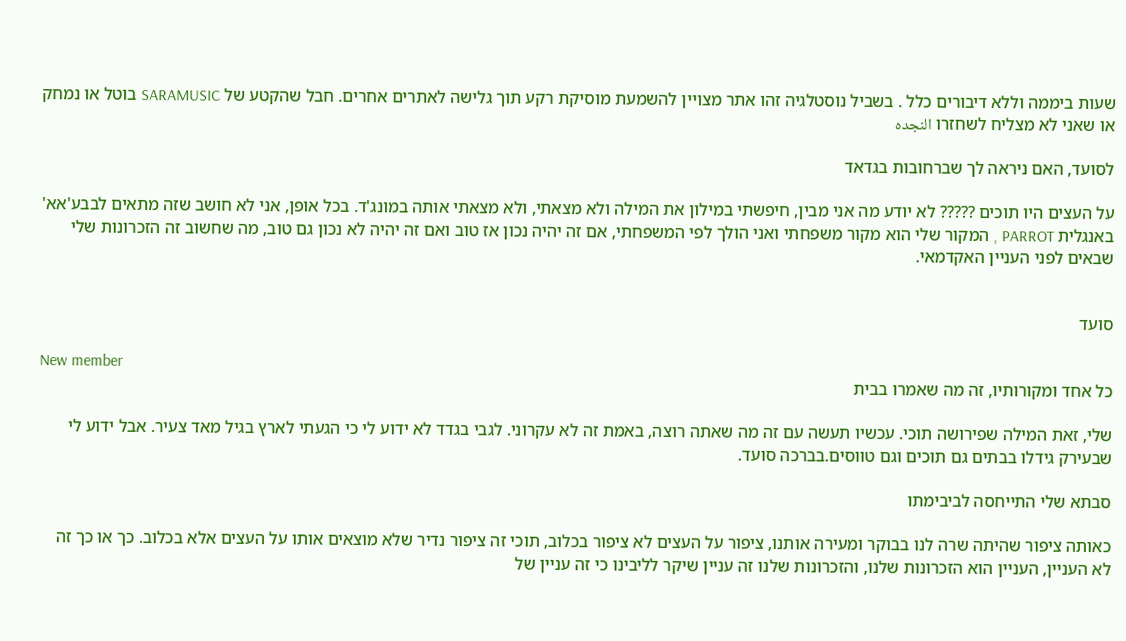שעות ביממה וללא דיבורים כלל . בשביל נוסטלגיה זהו אתר מצויין להשמעת מוסיקת רקע תוך גלישה לאתרים אחרים. חבל שהקטע של SARAMUSIC בוטל או נמחק או שאני לא מצליח לשחזרו النجده

לסועד, האם ניראה לך שברחובות בגדאד

על העצים היו תוכים ????? לא יודע מה אני מבין, חיפשתי במילון את המילה ולא מצאתי, ולא מצאתי אותה במונג'ד. בכל אופן, אני לא חושב שזה מתאים לבבע'אא' באנגלית PARROT , המקור שלי הוא מקור משפחתי ואני הולך לפי המשפחתי, אם זה יהיה נכון אז טוב ואם זה יהיה לא נכון גם טוב, מה שחשוב זה הזכרונות שלי שבאים לפני העניין האקדמאי.


סועד

New member
כל אחד ומקורותיו, זה מה שאמרו בבית

שלי, זאת המילה שפירושה תוכי. עכשיו תעשה עם זה מה שאתה רוצה, באמת זה לא עקרוני. לגבי בגדד לא ידוע לי כי הגעתי לארץ בגיל מאד צעיר. אבל ידוע לי שבעירק גידלו בבתים גם תוכים וגם טווסים.בברכה סועד.

סבתא שלי התייחסה לביבימתו

כאותה ציפור שהיתה שרה לנו בבוקר ומעירה אותנו, ציפור על העצים לא ציפור בכלוב, תוכי זה ציפור נדיר שלא מוצאים אותו על העצים אלא בכלוב. כך או כך זה לא העניין, העניין הוא הזכרונות שלנו, והזכרונות שלנו זה עניין שיקר לליבינו כי זה עניין של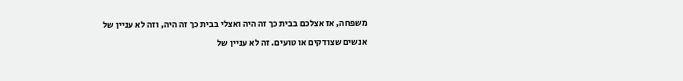משפחה, אז אצלכם בבית כך זה היה ואצלי בבית כך זה היה, וזה לא עניין של אנשים שצודקים או טועים. זה לא עניין של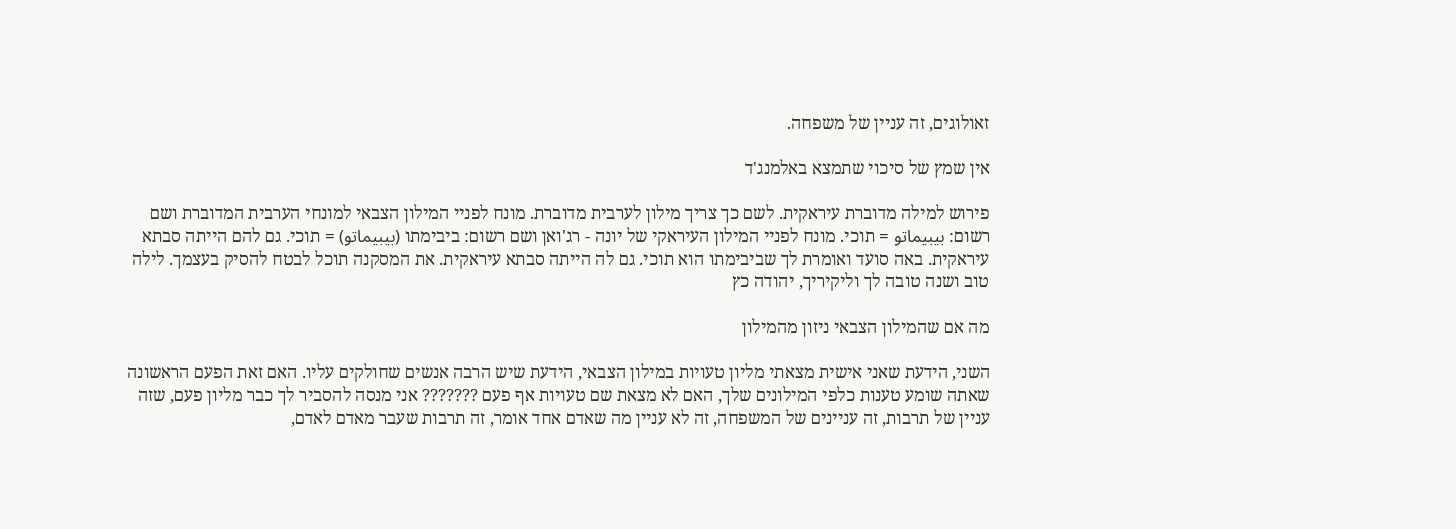זאולוגים, זה עניין של משפחה.

אין שמץ של סיכוי שתמצא באלמנג'ד

פירוש למילה מדוברת עיראקית. לשם כך צריך מילון לערבית מדוברת. מונח לפניי המילון הצבאי למונחי הערבית המדוברת ושם רשום: بيبيماتو = תוכי. מונח לפניי המילון העיראקי של יונה - רג'ואן ושם רשום: ביבימתו (بيبيماتو) = תוכי. גם להם הייתה סבתא עיראקית. באה סועד ואומרת לך שביבימתו הוא תוכי. גם לה הייתה סבתא עיראקית. את המסקנה תוכל לבטח להסיק בעצמך. לילה טוב ושנה טובה לך וליקיריך, יהודה כץ

מה אם שהמילון הצבאי ניזון מהמילון

השני, הידעת שאני אישית מצאתי מליון טעויות במילון הצבאי, הידעת שיש הרבה אנשים שחולקים עליו. האם זאת הפעם הראשונה שאתה שומע טענות כלפי המילונים שלך, האם לא מצאת שם טעויות אף פעם ??????? אני מנסה להסביר לך כבר מליון פעם, שזה עניין של תרבות, זה עניינים של המשפחה, זה לא עניין מה שאדם אחד אומר, זה תרבות שעבר מאדם לאדם,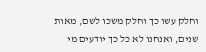וחלק עשו כך וחלק משכו לשם, מאות שנים, ואנחנו לא כל כך יודעים מי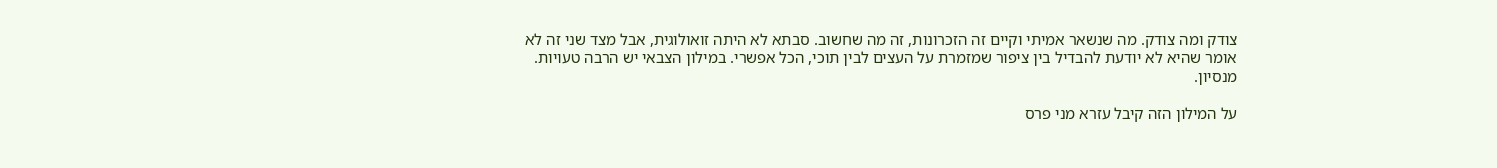צודק ומה צודק. מה שנשאר אמיתי וקיים זה הזכרונות, זה מה שחשוב. סבתא לא היתה זואולוגית, אבל מצד שני זה לא אומר שהיא לא יודעת להבדיל בין ציפור שמזמרת על העצים לבין תוכי, הכל אפשרי. במילון הצבאי יש הרבה טעויות. מנסיון.

על המילון הזה קיבל עזרא מני פרס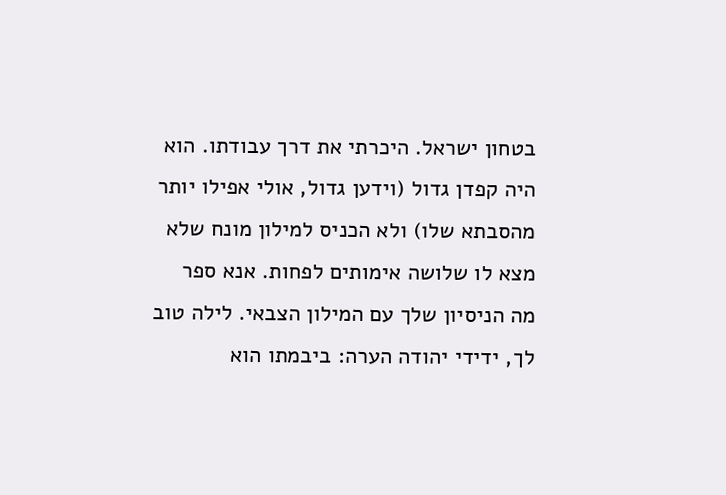בטחון ישראל. היכרתי את דרך עבודתו. הוא היה קפדן גדול (וידען גדול, אולי אפילו יותר מהסבתא שלו) ולא הכניס למילון מונח שלא מצא לו שלושה אימותים לפחות. אנא ספר מה הניסיון שלך עם המילון הצבאי. לילה טוב לך, ידידי יהודה הערה: ביבמתו הוא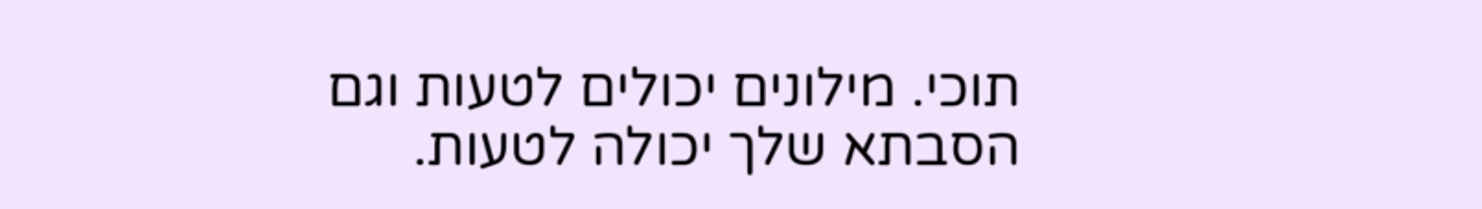תוכי. מילונים יכולים לטעות וגם הסבתא שלך יכולה לטעות.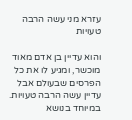עזרא מני עשה הרבה טעויות

והוא עדיין בן אדם מאוד מוכשר, ומגיע לו את כל הפרסים שבעולם אבל עדיין עשה הרבה טעויות. במיוחד בנושא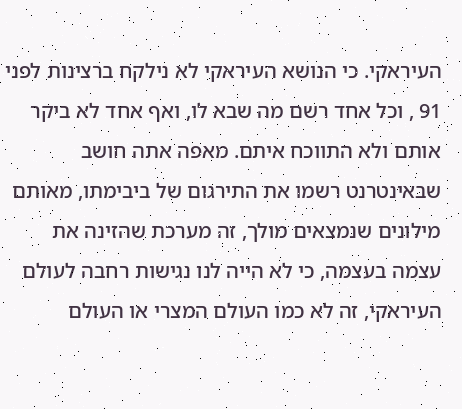העיראקי. כי הנושא העיראקי לא נילקח ברצינות לפני 91 , וכל אחד רשם מה שבא לו, ואף אחד לא ביקר אותם ולא התווכח איתם. מאפה אתה חושב שבאינטרנט רשמו את התירגום של ביבימתו, מאותם מילונים שנמצאים מולך, זה מערכת שהזינה את עצמה בעצמה, כי לא הייה לנו נגישות רחבה לעולם העיראקי, זה לא כמו העולם המצרי או העולם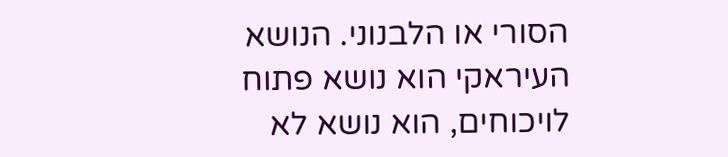הסורי או הלבנוני. הנושא העיראקי הוא נושא פתוח לויכוחים, הוא נושא לא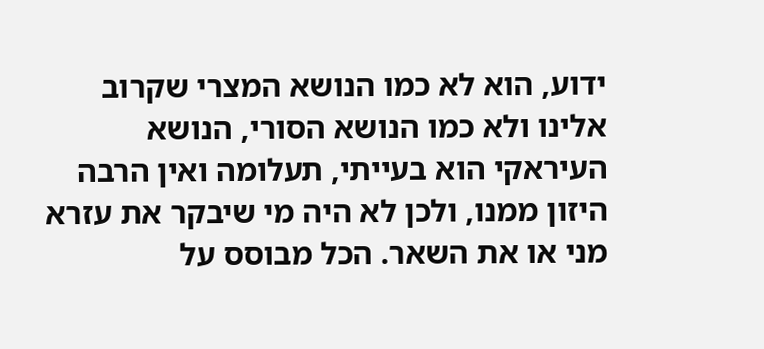ידוע, הוא לא כמו הנושא המצרי שקרוב אלינו ולא כמו הנושא הסורי, הנושא העיראקי הוא בעייתי, תעלומה ואין הרבה היזון ממנו, ולכן לא היה מי שיבקר את עזרא מני או את השאר. הכל מבוסס על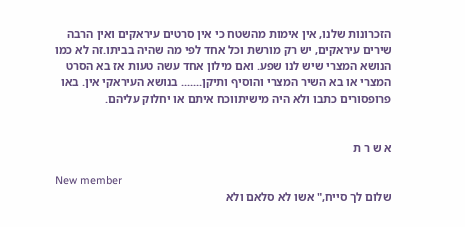הזכרונות שלנו, אין אימות מהשטח כי אין סרטים עיראקים ואין הרבה שירים עיראקים, יש רק מורשת וכל אחד לפי מה שהיה בביתו.זה לא כמו הנושא המצרי שיש לנו שפע. ואם מילון אחד עשה טעות אז בא הסרט המצרי או בא השיר המצרי והוסיף ותיקן....... בנושא העיראקי אין. באו פרופסורים כתבו ולא היה מישיתווכח איתם או יחלוק עליהם.


א ש ר ת

New member
שלום לך סייח," אשו לא סלאם ולא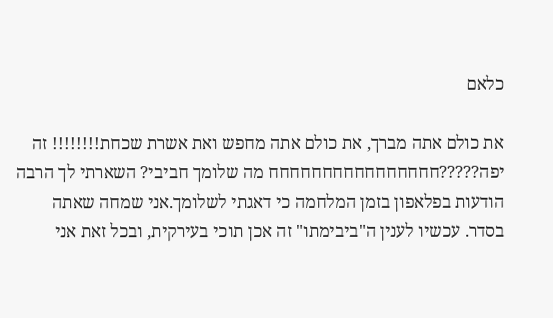כלאם

את כולם אתה מברך, את כולם אתה מחפש ואת אשרת שכחת!!!!!!!! זה יפה?????חחחחחחחחחחחחחחחח מה שלומך חביבי? השארתי לך הרבה הודעות בפלאפון בזמן המלחמה כי דאגתי לשלומך.אני שמחה שאתה בסדר. עכשיו לענין ה"ביבימתו" זה אכן תוכי בעירקית, ובכל זאת אני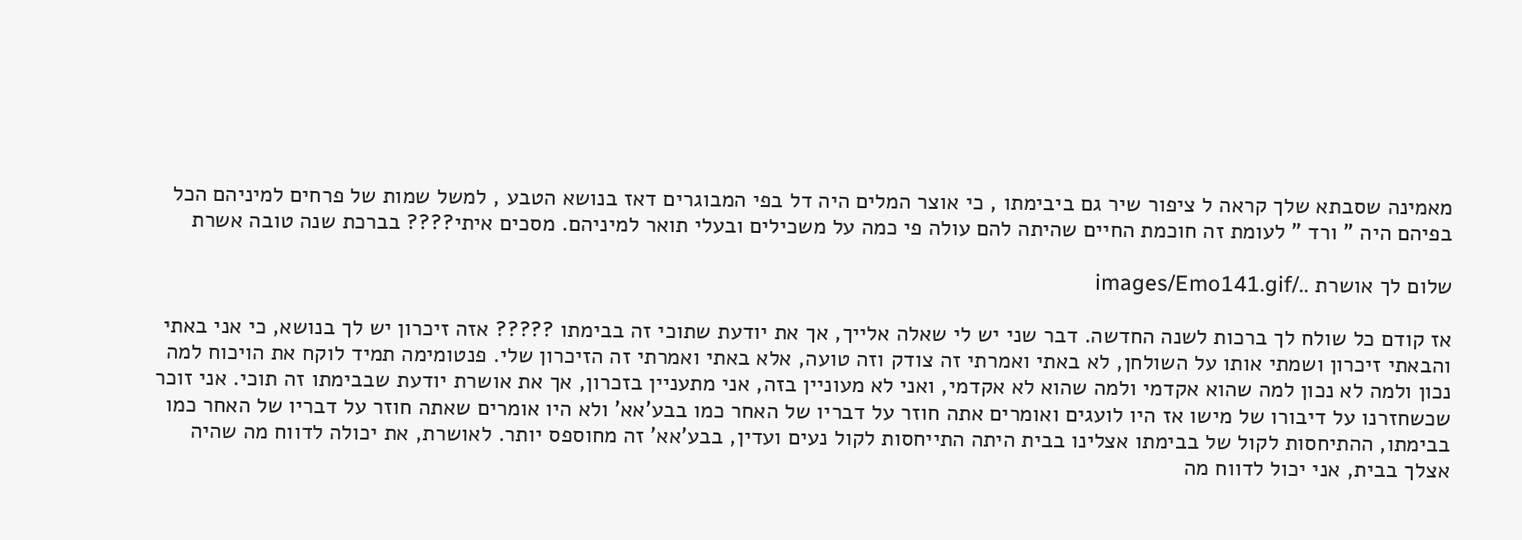מאמינה שסבתא שלך קראה ל ציפור שיר גם ביבימתו , כי אוצר המלים היה דל בפי המבוגרים דאז בנושא הטבע , למשל שמות של פרחים למיניהם הכל בפיהם היה " ורד " לעומת זה חוכמת החיים שהיתה להם עולה פי כמה על משכילים ובעלי תואר למיניהם. מסכים איתי???? בברכת שנה טובה אשרת

שלום לך אושרת ../images/Emo141.gif

אז קודם כל שולח לך ברכות לשנה החדשה. דבר שני יש לי שאלה אלייך, אך את יודעת שתוכי זה בבימתו ????? אזה זיכרון יש לך בנושא, כי אני באתי והבאתי זיכרון ושמתי אותו על השולחן, לא באתי ואמרתי זה צודק וזה טועה, אלא באתי ואמרתי זה הזיכרון שלי. פנטומימה תמיד לוקח את הויכוח למה נכון ולמה לא נכון למה שהוא אקדמי ולמה שהוא לא אקדמי, ואני לא מעוניין בזה, אני מתעניין בזכרון, אך את אושרת יודעת שבבימתו זה תוכי. אני זוכר שכשחזרנו על דיבורו של מישו אז היו לועגים ואומרים אתה חוזר על דבריו של האחר כמו בבע'אא' ולא היו אומרים שאתה חוזר על דבריו של האחר כמו בבימתו, ההתיחסות לקול של בבימתו אצלינו בבית היתה התייחסות לקול נעים ועדין, בבע'אא' זה מחוספס יותר. לאושרת, את יכולה לדווח מה שהיה אצלך בבית, אני יכול לדווח מה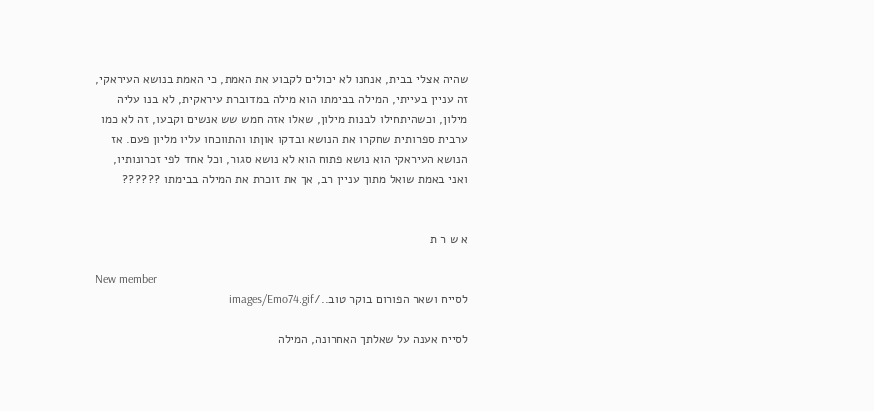שהיה אצלי בבית, אנחנו לא יכולים לקבוע את האמת, כי האמת בנושא העיראקי, זה עניין בעייתי, המילה בבימתו הוא מילה במדוברת עיראקית, לא בנו עליה מילון, וכשהיתחילו לבנות מילון, שאלו אזה חמש שש אנשים וקבעו, זה לא כמו ערבית ספרותית שחקרו את הנושא ובדקו אוןתו והתווכחו עליו מליון פעם. אז הנושא העיראקי הוא נושא פתוח הוא לא נושא סגור, וכל אחד לפי זכרונותיו, ואני באמת שואל מתוך עניין רב, אך את זוכרת את המילה בבימתו ??????


א ש ר ת

New member
לסייח ושאר הפורום בוקר טוב../images/Emo74.gif

לסייח אענה על שאלתך האחרונה, המילה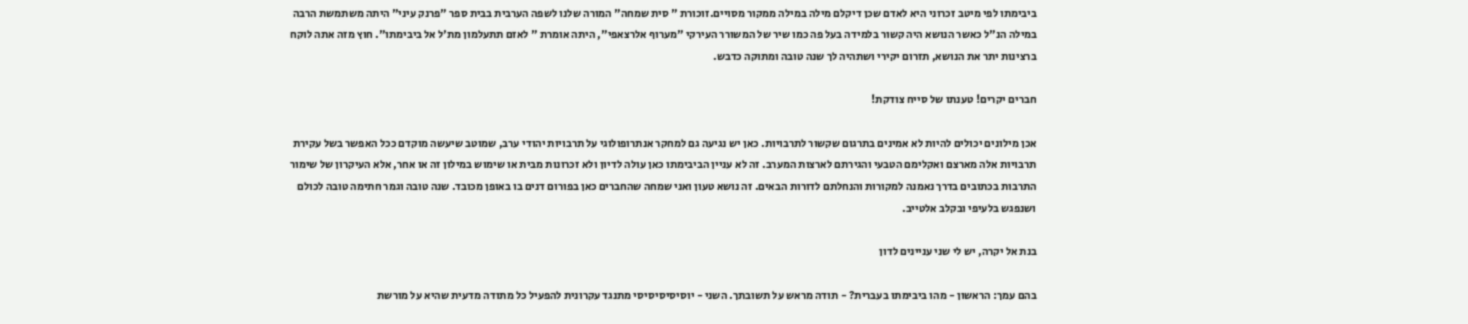ביבימתו לפי מיטב זכרוני היא לאדם שכן דיקלם מילה במילה ממקור מסויים.זוכורת " סית שמחה" המורה שלנו לשפה הערבית בבית ספר "פרנק עיני" היתה משתמשת הרבה במילה הנ"ל כאשר הנושא היה קשור בלמידה בעל פה כמו שיר של המשורר העירקי "מערוף אלרצאפי", היתה אומרת " לאזם תתעלמון מת'ל אל ביבימתו". חוץ מזה אתה לוקח ברצינות יתר את הנושא, תזרום יקירי ושתהיה לך שנה טובה ומתוקה כדבש.

חברים יקרים! טענתו של סייח צודקת!

אכן מילונים יכולים להיות לא אמינים בתרגום שקשור לתרבויות. כאן יש נגיעה גם למחקר אנתרופולוגי על תרבויות יהודי ערב, שמוטב שיעשה מוקדם ככל האפשר בשל עקירת תרבויות אלה מארצם ואקלימם הטבעי והגירתם לארצות המערב. זה לא עניין הביבימתו כאן עולה לדיון ולא זכרונות מבית או שימוש במילון זה או אחר, אלא העיקרון של שימור התרבות בכתובים בדרך נאמנה למקורות והנחלתם לדורות הבאים. זה נושא טעון ואני שמחה שהחברים כאן בפורום דנים בו באופן מכובד. שנה טובה וגמר חתימה טובה לכולם ושנפגש בלעיפי ובקלב אלטייב.

בנת אל יקרה, יש לי שני עניינים לדון

בהם עמך: הראשון - מהו ביבימתו בעברית? - תודה מראש על תשובתך. השני - יוסיסיסיסיסי מתנגד עקרונית להפעיל כל מתודה מדעית שהיא על מורשת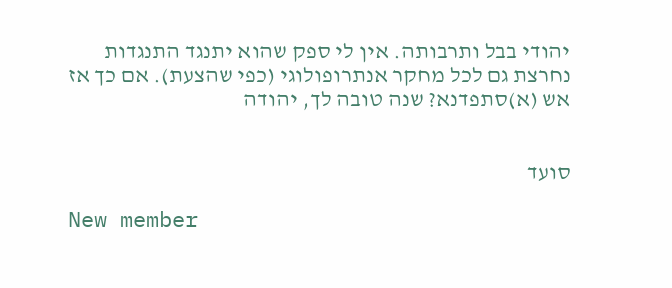יהודי בבל ותרבותה. אין לי ספק שהוא יתנגד התנגדות נחרצת גם לכל מחקר אנתרופולוגי (כפי שהצעת). אם כך אז אש (א)סתפדנא? שנה טובה לך, יהודה


סועד

New member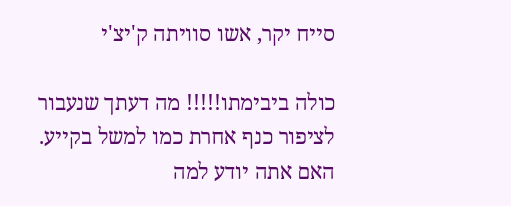סייח יקר, אשו סוויתה ק'יצ'י

כולה ביבימתו!!!!! מה דעתך שנעבור לציפור כנף אחרת כמו למשל בקייע. האם אתה יודע למה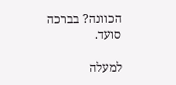הכוונה? בברכה סועד.

למעלה